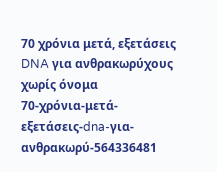70 χρόνια μετά, εξετάσεις DNA για ανθρακωρύχους χωρίς όνομα
70-χρόνια-μετά-εξετάσεις-dna-για-ανθρακωρύ-564336481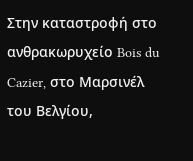Στην καταστροφή στο ανθρακωρυχείο Bois du Cazier, στο Μαρσινέλ του Βελγίου,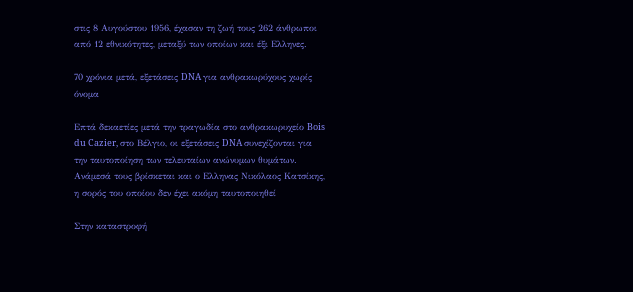στις 8 Αυγούστου 1956, έχασαν τη ζωή τους 262 άνθρωποι από 12 εθνικότητες, μεταξύ των οποίων και έξι Ελληνες.

70 χρόνια μετά, εξετάσεις DNA για ανθρακωρύχους χωρίς όνομα

Επτά δεκαετίες μετά την τραγωδία στο ανθρακωρυχείο Bois du Cazier, στο Βέλγιο, οι εξετάσεις DNA συνεχίζονται για την ταυτοποίηση των τελευταίων ανώνυμων θυμάτων. Ανάμεσά τους βρίσκεται και ο Ελληνας Νικόλαος Κατσίκης, η σορός του οποίου δεν έχει ακόμη ταυτοποιηθεί

Στην καταστροφή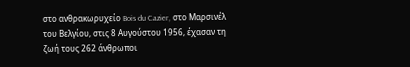στο ανθρακωρυχείο Bois du Cazier, στο Μαρσινέλ του Βελγίου, στις 8 Αυγούστου 1956, έχασαν τη ζωή τους 262 άνθρωποι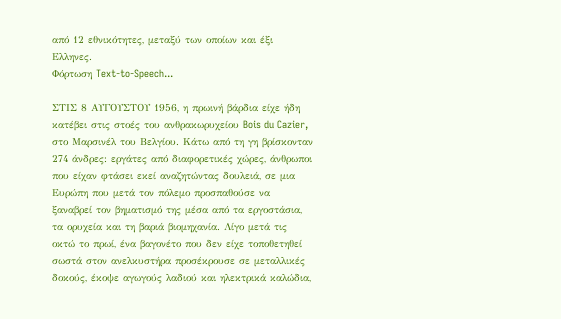από 12 εθνικότητες, μεταξύ των οποίων και έξι Ελληνες.
Φόρτωση Text-to-Speech...

ΣΤΙΣ 8 ΑΥΓΟΥΣΤΟΥ 1956, η πρωινή βάρδια είχε ήδη κατέβει στις στοές του ανθρακωρυχείου Bois du Cazier, στο Μαρσινέλ του Βελγίου. Κάτω από τη γη βρίσκονταν 274 άνδρες: εργάτες από διαφορετικές χώρες, άνθρωποι που είχαν φτάσει εκεί αναζητώντας δουλειά, σε μια Ευρώπη που μετά τον πόλεμο προσπαθούσε να ξαναβρεί τον βηματισμό της μέσα από τα εργοστάσια, τα ορυχεία και τη βαριά βιομηχανία. Λίγο μετά τις οκτώ το πρωί, ένα βαγονέτο που δεν είχε τοποθετηθεί σωστά στον ανελκυστήρα προσέκρουσε σε μεταλλικές δοκούς, έκοψε αγωγούς λαδιού και ηλεκτρικά καλώδια,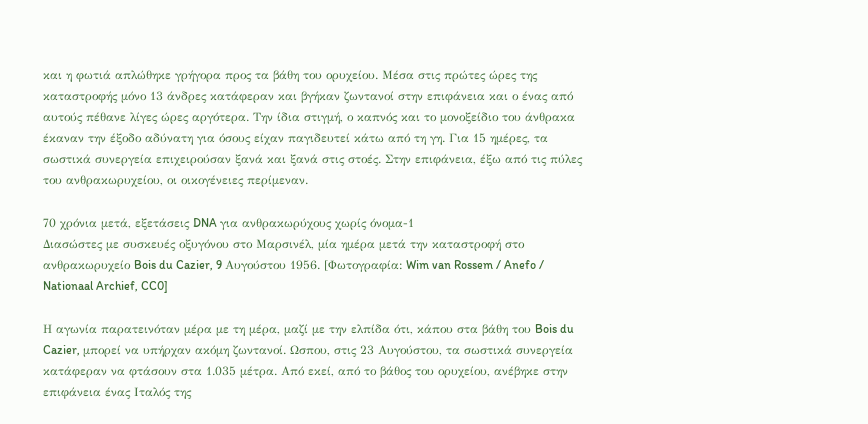και η φωτιά απλώθηκε γρήγορα προς τα βάθη του ορυχείου. Μέσα στις πρώτες ώρες της καταστροφής μόνο 13 άνδρες κατάφεραν και βγήκαν ζωντανοί στην επιφάνεια και ο ένας από αυτούς πέθανε λίγες ώρες αργότερα. Την ίδια στιγμή, ο καπνός και το μονοξείδιο του άνθρακα έκαναν την έξοδο αδύνατη για όσους είχαν παγιδευτεί κάτω από τη γη. Για 15 ημέρες, τα σωστικά συνεργεία επιχειρούσαν ξανά και ξανά στις στοές. Στην επιφάνεια, έξω από τις πύλες του ανθρακωρυχείου, οι οικογένειες περίμεναν.

70 χρόνια μετά, εξετάσεις DNA για ανθρακωρύχους χωρίς όνομα-1
Διασώστες με συσκευές οξυγόνου στο Μαρσινέλ, μία ημέρα μετά την καταστροφή στο ανθρακωρυχείο Bois du Cazier, 9 Αυγούστου 1956. [Φωτογραφία: Wim van Rossem / Anefo / Nationaal Archief, CC0]

Η αγωνία παρατεινόταν μέρα με τη μέρα, μαζί με την ελπίδα ότι, κάπου στα βάθη του Bois du Cazier, μπορεί να υπήρχαν ακόμη ζωντανοί. Ωσπου, στις 23 Αυγούστου, τα σωστικά συνεργεία κατάφεραν να φτάσουν στα 1.035 μέτρα. Από εκεί, από το βάθος του ορυχείου, ανέβηκε στην επιφάνεια ένας Ιταλός της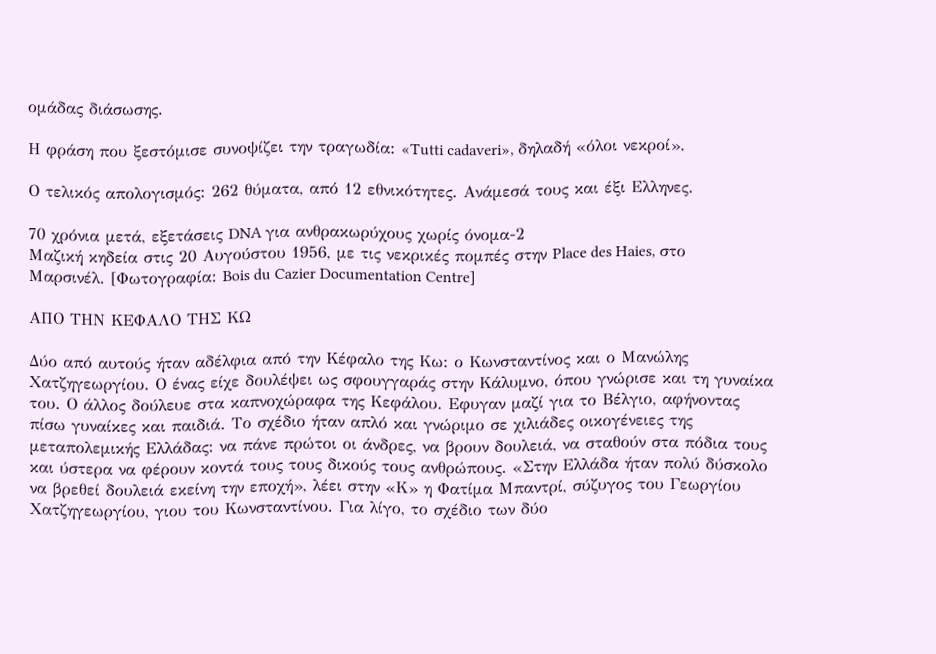ομάδας διάσωσης.

Η φράση που ξεστόμισε συνοψίζει την τραγωδία: «Tutti cadaveri», δηλαδή «όλοι νεκροί».

Ο τελικός απολογισμός: 262 θύματα, από 12 εθνικότητες. Ανάμεσά τους και έξι Ελληνες.

70 χρόνια μετά, εξετάσεις DNA για ανθρακωρύχους χωρίς όνομα-2
Μαζική κηδεία στις 20 Αυγούστου 1956, με τις νεκρικές πομπές στην Place des Haies, στο Μαρσινέλ. [Φωτογραφία: Bois du Cazier Documentation Centre]

ΑΠΟ ΤΗΝ ΚΕΦΑΛΟ ΤΗΣ ΚΩ

Δύο από αυτούς ήταν αδέλφια από την Κέφαλο της Κω: ο Κωνσταντίνος και ο Μανώλης Χατζηγεωργίου. Ο ένας είχε δουλέψει ως σφουγγαράς στην Κάλυμνο, όπου γνώρισε και τη γυναίκα του. Ο άλλος δούλευε στα καπνοχώραφα της Κεφάλου. Εφυγαν μαζί για το Βέλγιο, αφήνοντας πίσω γυναίκες και παιδιά. Το σχέδιο ήταν απλό και γνώριμο σε χιλιάδες οικογένειες της μεταπολεμικής Ελλάδας: να πάνε πρώτοι οι άνδρες, να βρουν δουλειά, να σταθούν στα πόδια τους και ύστερα να φέρουν κοντά τους τους δικούς τους ανθρώπους. «Στην Ελλάδα ήταν πολύ δύσκολο να βρεθεί δουλειά εκείνη την εποχή», λέει στην «Κ» η Φατίμα Μπαντρί, σύζυγος του Γεωργίου Χατζηγεωργίου, γιου του Κωνσταντίνου. Για λίγο, το σχέδιο των δύο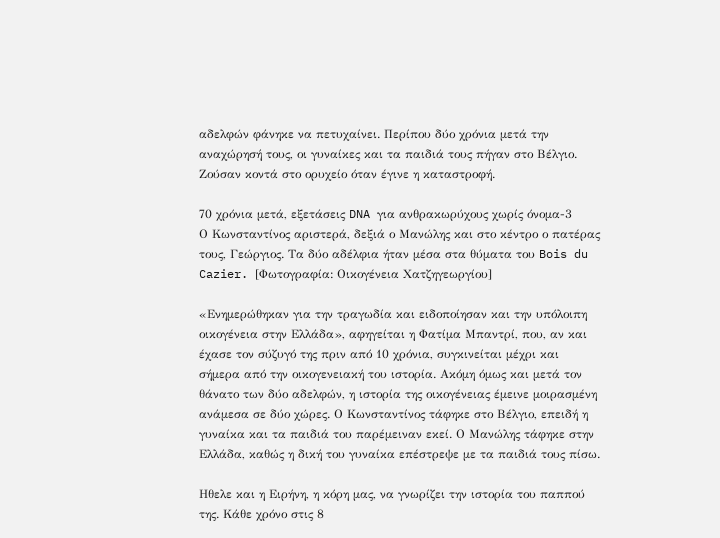αδελφών φάνηκε να πετυχαίνει. Περίπου δύο χρόνια μετά την αναχώρησή τους, οι γυναίκες και τα παιδιά τους πήγαν στο Βέλγιο. Ζούσαν κοντά στο ορυχείο όταν έγινε η καταστροφή.

70 χρόνια μετά, εξετάσεις DNA για ανθρακωρύχους χωρίς όνομα-3
Ο Κωνσταντίνος αριστερά, δεξιά ο Μανώλης και στο κέντρο ο πατέρας τους, Γεώργιος. Τα δύο αδέλφια ήταν μέσα στα θύματα του Bois du Cazier. [Φωτογραφία: Οικογένεια Χατζηγεωργίου]

«Ενημερώθηκαν για την τραγωδία και ειδοποίησαν και την υπόλοιπη οικογένεια στην Ελλάδα», αφηγείται η Φατίμα Μπαντρί, που, αν και έχασε τον σύζυγό της πριν από 10 χρόνια, συγκινείται μέχρι και σήμερα από την οικογενειακή του ιστορία. Ακόμη όμως και μετά τον θάνατο των δύο αδελφών, η ιστορία της οικογένειας έμεινε μοιρασμένη ανάμεσα σε δύο χώρες. Ο Κωνσταντίνος τάφηκε στο Βέλγιο, επειδή η γυναίκα και τα παιδιά του παρέμειναν εκεί. Ο Μανώλης τάφηκε στην Ελλάδα, καθώς η δική του γυναίκα επέστρεψε με τα παιδιά τους πίσω.

Ηθελε και η Ειρήνη, η κόρη μας, να γνωρίζει την ιστορία του παππού της. Κάθε χρόνο στις 8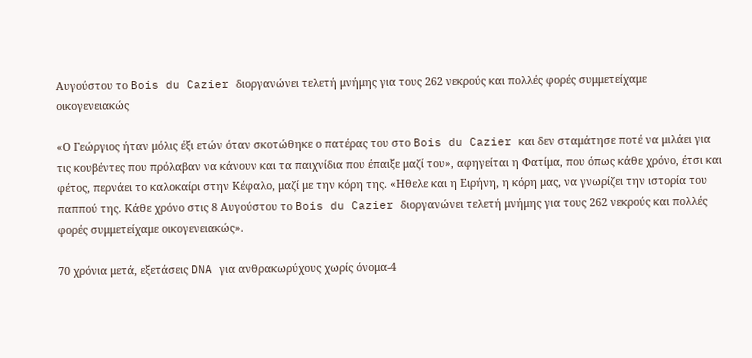Αυγούστου το Bois du Cazier διοργανώνει τελετή μνήμης για τους 262 νεκρούς και πολλές φορές συμμετείχαμε οικογενειακώς

«Ο Γεώργιος ήταν μόλις έξι ετών όταν σκοτώθηκε ο πατέρας του στο Bois du Cazier και δεν σταμάτησε ποτέ να μιλάει για τις κουβέντες που πρόλαβαν να κάνουν και τα παιχνίδια που έπαιξε μαζί του», αφηγείται η Φατίμα, που όπως κάθε χρόνο, έτσι και φέτος, περνάει το καλοκαίρι στην Κέφαλο, μαζί με την κόρη της. «Ηθελε και η Ειρήνη, η κόρη μας, να γνωρίζει την ιστορία του παππού της. Κάθε χρόνο στις 8 Αυγούστου το Bois du Cazier διοργανώνει τελετή μνήμης για τους 262 νεκρούς και πολλές φορές συμμετείχαμε οικογενειακώς».

70 χρόνια μετά, εξετάσεις DNA για ανθρακωρύχους χωρίς όνομα-4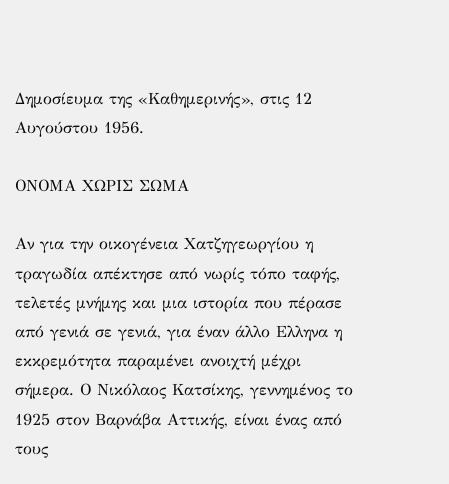Δημοσίευμα της «Καθημερινής», στις 12 Αυγούστου 1956.

ΟΝΟΜΑ ΧΩΡΙΣ ΣΩΜΑ

Αν για την οικογένεια Χατζηγεωργίου η τραγωδία απέκτησε από νωρίς τόπο ταφής, τελετές μνήμης και μια ιστορία που πέρασε από γενιά σε γενιά, για έναν άλλο Ελληνα η εκκρεμότητα παραμένει ανοιχτή μέχρι σήμερα. Ο Νικόλαος Κατσίκης, γεννημένος το 1925 στον Βαρνάβα Αττικής, είναι ένας από τους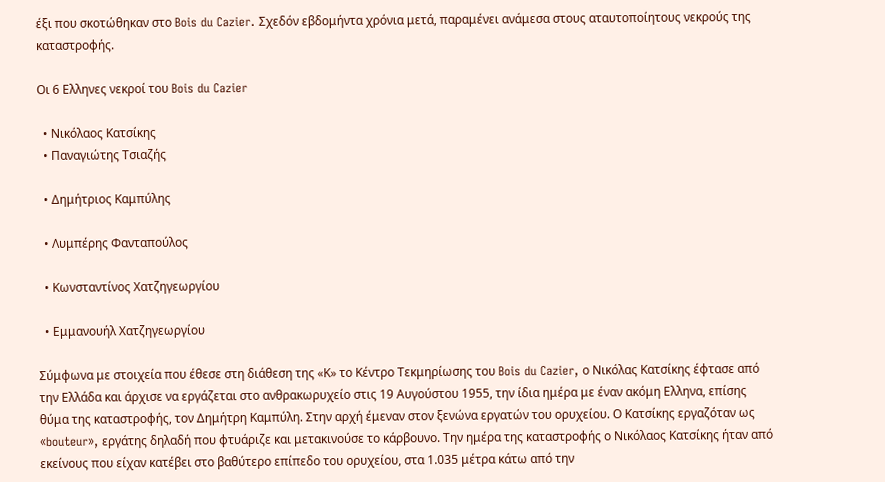έξι που σκοτώθηκαν στο Bois du Cazier. Σχεδόν εβδομήντα χρόνια μετά, παραμένει ανάμεσα στους αταυτοποίητους νεκρούς της καταστροφής.

Οι 6 Ελληνες νεκροί του Bois du Cazier

  • Νικόλαος Κατσίκης
  • Παναγιώτης Τσιαζής

  • Δημήτριος Καμπύλης

  • Λυμπέρης Φανταπούλος

  • Κωνσταντίνος Χατζηγεωργίου

  • Εμμανουήλ Χατζηγεωργίου

Σύμφωνα με στοιχεία που έθεσε στη διάθεση της «Κ» το Κέντρο Τεκμηρίωσης του Bois du Cazier, ο Νικόλας Κατσίκης έφτασε από την Ελλάδα και άρχισε να εργάζεται στο ανθρακωρυχείο στις 19 Αυγούστου 1955, την ίδια ημέρα με έναν ακόμη Ελληνα, επίσης θύμα της καταστροφής, τον Δημήτρη Καμπύλη. Στην αρχή έμεναν στον ξενώνα εργατών του ορυχείου. Ο Κατσίκης εργαζόταν ως «bouteur», εργάτης δηλαδή που φτυάριζε και μετακινούσε το κάρβουνο. Την ημέρα της καταστροφής ο Νικόλαος Κατσίκης ήταν από εκείνους που είχαν κατέβει στο βαθύτερο επίπεδο του ορυχείου, στα 1.035 μέτρα κάτω από την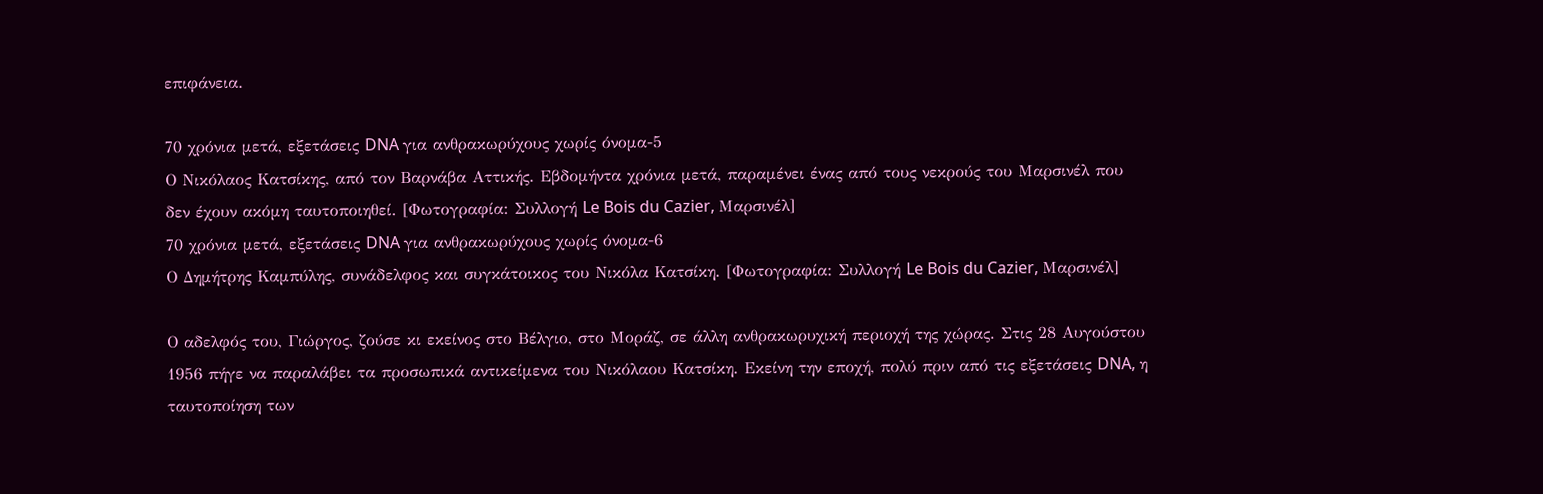επιφάνεια.

70 χρόνια μετά, εξετάσεις DNA για ανθρακωρύχους χωρίς όνομα-5
Ο Νικόλαος Κατσίκης, από τον Βαρνάβα Αττικής. Εβδομήντα χρόνια μετά, παραμένει ένας από τους νεκρούς του Μαρσινέλ που δεν έχουν ακόμη ταυτοποιηθεί. [Φωτογραφία: Συλλογή Le Bois du Cazier, Μαρσινέλ]
70 χρόνια μετά, εξετάσεις DNA για ανθρακωρύχους χωρίς όνομα-6
Ο Δημήτρης Καμπύλης, συνάδελφος και συγκάτοικος του Νικόλα Κατσίκη. [Φωτογραφία: Συλλογή Le Bois du Cazier, Μαρσινέλ]

Ο αδελφός του, Γιώργος, ζούσε κι εκείνος στο Βέλγιο, στο Μοράζ, σε άλλη ανθρακωρυχική περιοχή της χώρας. Στις 28 Αυγούστου 1956 πήγε να παραλάβει τα προσωπικά αντικείμενα του Νικόλαου Κατσίκη. Εκείνη την εποχή, πολύ πριν από τις εξετάσεις DNA, η ταυτοποίηση των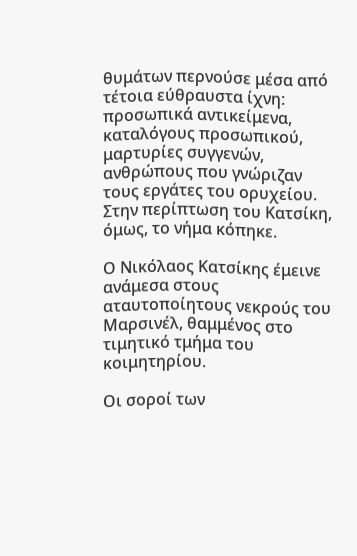θυμάτων περνούσε μέσα από τέτοια εύθραυστα ίχνη: προσωπικά αντικείμενα, καταλόγους προσωπικού, μαρτυρίες συγγενών, ανθρώπους που γνώριζαν τους εργάτες του ορυχείου. Στην περίπτωση του Κατσίκη, όμως, το νήμα κόπηκε.

Ο Νικόλαος Κατσίκης έμεινε ανάμεσα στους αταυτοποίητους νεκρούς του Μαρσινέλ, θαμμένος στο τιμητικό τμήμα του κοιμητηρίου.

Οι σοροί των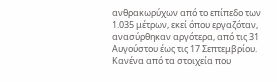ανθρακωρύχων από το επίπεδο των 1.035 μέτρων, εκεί όπου εργαζόταν, ανασύρθηκαν αργότερα, από τις 31 Αυγούστου έως τις 17 Σεπτεμβρίου. Κανένα από τα στοιχεία που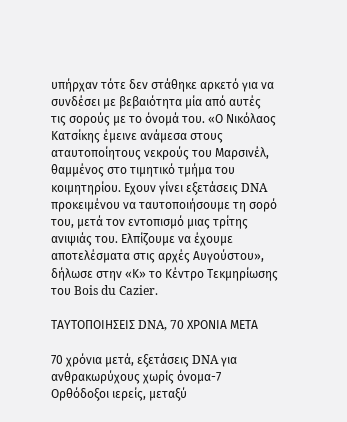υπήρχαν τότε δεν στάθηκε αρκετό για να συνδέσει με βεβαιότητα μία από αυτές τις σορούς με το όνομά του. «Ο Νικόλαος Κατσίκης έμεινε ανάμεσα στους αταυτοποίητους νεκρούς του Μαρσινέλ, θαμμένος στο τιμητικό τμήμα του κοιμητηρίου. Εχουν γίνει εξετάσεις DNA προκειμένου να ταυτοποιήσουμε τη σορό του, μετά τον εντοπισμό μιας τρίτης ανιψιάς του. Ελπίζουμε να έχουμε αποτελέσματα στις αρχές Αυγούστου», δήλωσε στην «Κ» το Κέντρο Τεκμηρίωσης του Bois du Cazier.

ΤΑΥΤΟΠΟΙΗΣΕΙΣ DNA, 70 ΧΡΟΝΙΑ ΜΕΤΑ

70 χρόνια μετά, εξετάσεις DNA για ανθρακωρύχους χωρίς όνομα-7
Ορθόδοξοι ιερείς, μεταξύ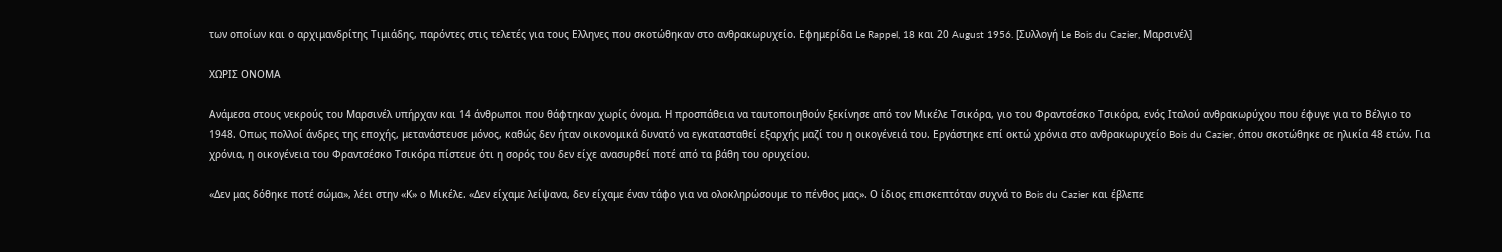των οποίων και ο αρχιμανδρίτης Τιμιάδης, παρόντες στις τελετές για τους Ελληνες που σκοτώθηκαν στο ανθρακωρυχείο. Εφημερίδα Le Rappel, 18 και 20 August 1956. [Συλλογή Le Bois du Cazier, Μαρσινέλ]

ΧΩΡΙΣ ΟΝΟΜΑ

Ανάμεσα στους νεκρούς του Μαρσινέλ υπήρχαν και 14 άνθρωποι που θάφτηκαν χωρίς όνομα. Η προσπάθεια να ταυτοποιηθούν ξεκίνησε από τον Μικέλε Τσικόρα, γιο του Φραντσέσκο Τσικόρα, ενός Ιταλού ανθρακωρύχου που έφυγε για το Βέλγιο το 1948. Οπως πολλοί άνδρες της εποχής, μετανάστευσε μόνος, καθώς δεν ήταν οικονομικά δυνατό να εγκατασταθεί εξαρχής μαζί του η οικογένειά του. Εργάστηκε επί οκτώ χρόνια στο ανθρακωρυχείο Bois du Cazier, όπου σκοτώθηκε σε ηλικία 48 ετών. Για χρόνια, η οικογένεια του Φραντσέσκο Τσικόρα πίστευε ότι η σορός του δεν είχε ανασυρθεί ποτέ από τα βάθη του ορυχείου.

«Δεν μας δόθηκε ποτέ σώμα», λέει στην «Κ» ο Μικέλε. «Δεν είχαμε λείψανα, δεν είχαμε έναν τάφο για να ολοκληρώσουμε το πένθος μας». Ο ίδιος επισκεπτόταν συχνά το Bois du Cazier και έβλεπε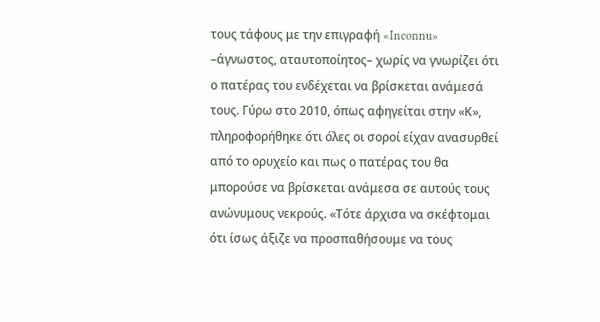τους τάφους με την επιγραφή «Inconnu» –άγνωστος, αταυτοποίητος– χωρίς να γνωρίζει ότι ο πατέρας του ενδέχεται να βρίσκεται ανάμεσά τους. Γύρω στο 2010, όπως αφηγείται στην «Κ», πληροφορήθηκε ότι όλες οι σοροί είχαν ανασυρθεί από το ορυχείο και πως ο πατέρας του θα μπορούσε να βρίσκεται ανάμεσα σε αυτούς τους ανώνυμους νεκρούς. «Τότε άρχισα να σκέφτομαι ότι ίσως άξιζε να προσπαθήσουμε να τους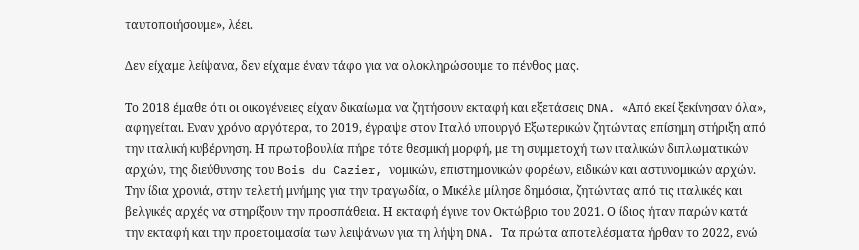ταυτοποιήσουμε», λέει.

Δεν είχαμε λείψανα, δεν είχαμε έναν τάφο για να ολοκληρώσουμε το πένθος μας.

Το 2018 έμαθε ότι οι οικογένειες είχαν δικαίωμα να ζητήσουν εκταφή και εξετάσεις DNA. «Από εκεί ξεκίνησαν όλα», αφηγείται. Εναν χρόνο αργότερα, το 2019, έγραψε στον Ιταλό υπουργό Εξωτερικών ζητώντας επίσημη στήριξη από την ιταλική κυβέρνηση. Η πρωτοβουλία πήρε τότε θεσμική μορφή, με τη συμμετοχή των ιταλικών διπλωματικών αρχών, της διεύθυνσης του Bois du Cazier, νομικών, επιστημονικών φορέων, ειδικών και αστυνομικών αρχών. Την ίδια χρονιά, στην τελετή μνήμης για την τραγωδία, ο Μικέλε μίλησε δημόσια, ζητώντας από τις ιταλικές και βελγικές αρχές να στηρίξουν την προσπάθεια. Η εκταφή έγινε τον Οκτώβριο του 2021. Ο ίδιος ήταν παρών κατά την εκταφή και την προετοιμασία των λειψάνων για τη λήψη DNA. Τα πρώτα αποτελέσματα ήρθαν το 2022, ενώ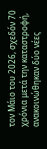τον Μάιο του 2026, σχεδόν 70 χρόνια μετά την καταστροφή, ανακοινώθηκαν δύο νέες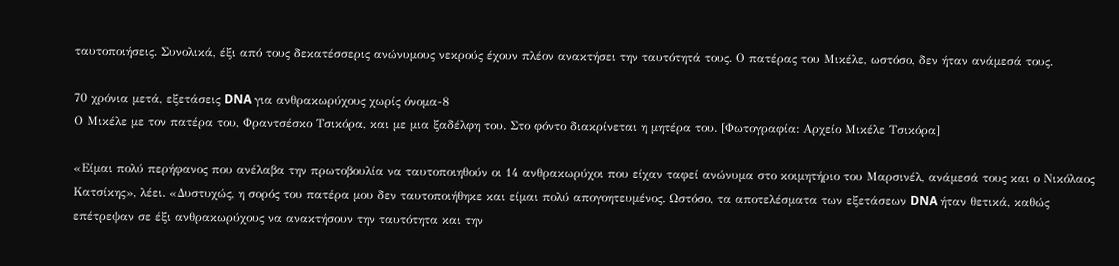ταυτοποιήσεις. Συνολικά, έξι από τους δεκατέσσερις ανώνυμους νεκρούς έχουν πλέον ανακτήσει την ταυτότητά τους. Ο πατέρας του Μικέλε, ωστόσο, δεν ήταν ανάμεσά τους.

70 χρόνια μετά, εξετάσεις DNA για ανθρακωρύχους χωρίς όνομα-8
Ο Μικέλε με τον πατέρα του, Φραντσέσκο Τσικόρα, και με μια ξαδέλφη του. Στο φόντο διακρίνεται η μητέρα του. [Φωτογραφία: Αρχείο Μικέλε Τσικόρα]

«Είμαι πολύ περήφανος που ανέλαβα την πρωτοβουλία να ταυτοποιηθούν οι 14 ανθρακωρύχοι που είχαν ταφεί ανώνυμα στο κοιμητήριο του Μαρσινέλ, ανάμεσά τους και ο Νικόλαος Κατσίκης», λέει. «Δυστυχώς, η σορός του πατέρα μου δεν ταυτοποιήθηκε και είμαι πολύ απογοητευμένος. Ωστόσο, τα αποτελέσματα των εξετάσεων DNA ήταν θετικά, καθώς επέτρεψαν σε έξι ανθρακωρύχους να ανακτήσουν την ταυτότητα και την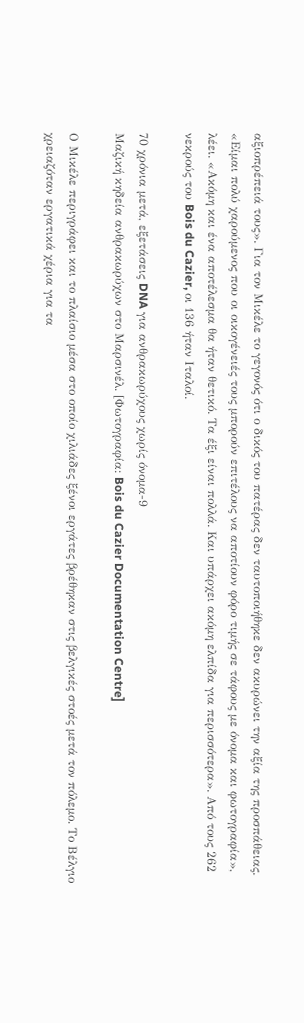αξιοπρέπειά τους». Για τον Μικέλε το γεγονός ότι ο δικός του πατέρας δεν ταυτοποιήθηκε δεν ακυρώνει την αξία της προσπάθειας. «Είμαι πολύ χαρούμενος που οι οικογένειές τους μπορούν επιτέλους να αποτίουν φόρο τιμής σε τάφους με όνομα και φωτογραφία», λέει. «Ακόμη και ένα αποτέλεσμα θα ήταν θετικό. Τα έξι είναι πολλά. Και υπάρχει ακόμη ελπίδα για περισσότερα». Από τους 262 νεκρούς του Bois du Cazier, οι 136 ήταν Ιταλοί.

70 χρόνια μετά, εξετάσεις DNA για ανθρακωρύχους χωρίς όνομα-9
Μαζική κηδεία ανθρακωρύχων στο Μαρσινέλ. [Φωτογραφία: Bois du Cazier Documentation Centre]

Ο Μικέλε περιγράφει και το πλαίσιο μέσα στο οποίο χιλιάδες ξένοι εργάτες βρέθηκαν στις βελγικές στοές μετά τον πόλεμο. Το Βέλγιο χρειαζόταν εργατικά χέρια για τα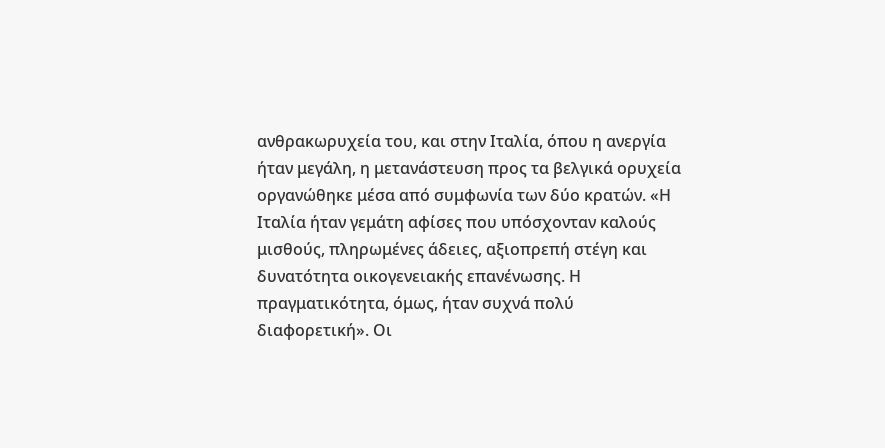ανθρακωρυχεία του, και στην Ιταλία, όπου η ανεργία ήταν μεγάλη, η μετανάστευση προς τα βελγικά ορυχεία οργανώθηκε μέσα από συμφωνία των δύο κρατών. «Η Ιταλία ήταν γεμάτη αφίσες που υπόσχονταν καλούς μισθούς, πληρωμένες άδειες, αξιοπρεπή στέγη και δυνατότητα οικογενειακής επανένωσης. Η πραγματικότητα, όμως, ήταν συχνά πολύ διαφορετική». Οι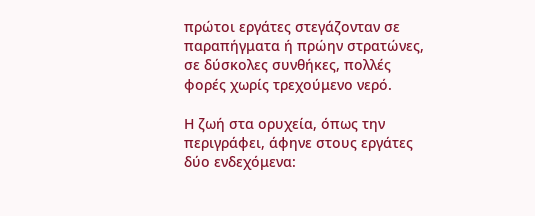πρώτοι εργάτες στεγάζονταν σε παραπήγματα ή πρώην στρατώνες, σε δύσκολες συνθήκες, πολλές φορές χωρίς τρεχούμενο νερό.

Η ζωή στα ορυχεία, όπως την περιγράφει, άφηνε στους εργάτες δύο ενδεχόμενα: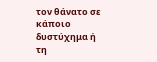τον θάνατο σε κάποιο δυστύχημα ή τη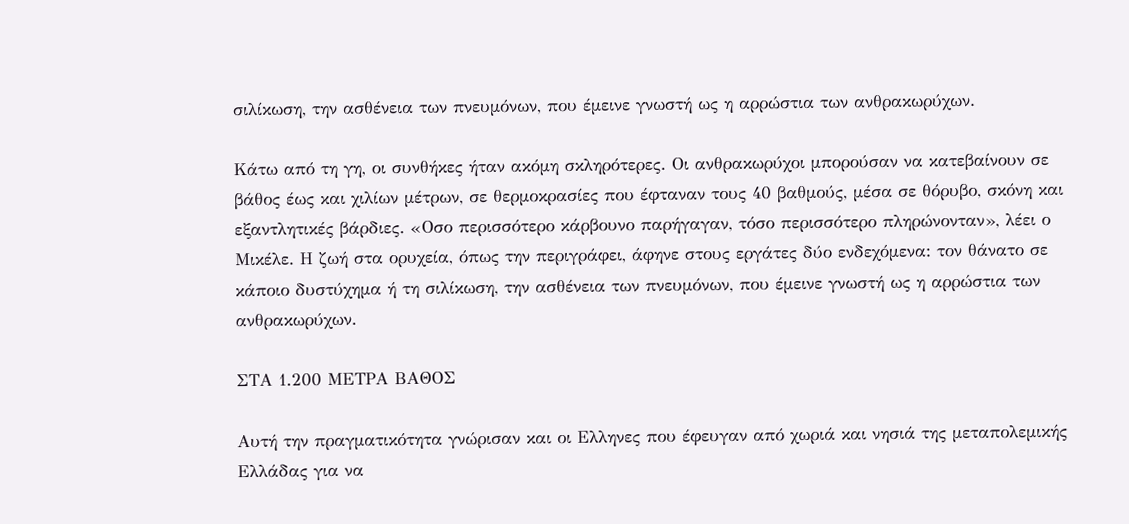σιλίκωση, την ασθένεια των πνευμόνων, που έμεινε γνωστή ως η αρρώστια των ανθρακωρύχων.

Κάτω από τη γη, οι συνθήκες ήταν ακόμη σκληρότερες. Οι ανθρακωρύχοι μπορούσαν να κατεβαίνουν σε βάθος έως και χιλίων μέτρων, σε θερμοκρασίες που έφταναν τους 40 βαθμούς, μέσα σε θόρυβο, σκόνη και εξαντλητικές βάρδιες. «Οσο περισσότερο κάρβουνο παρήγαγαν, τόσο περισσότερο πληρώνονταν», λέει ο Μικέλε. Η ζωή στα ορυχεία, όπως την περιγράφει, άφηνε στους εργάτες δύο ενδεχόμενα: τον θάνατο σε κάποιο δυστύχημα ή τη σιλίκωση, την ασθένεια των πνευμόνων, που έμεινε γνωστή ως η αρρώστια των ανθρακωρύχων.

ΣΤΑ 1.200 ΜΕΤΡΑ ΒΑΘΟΣ

Αυτή την πραγματικότητα γνώρισαν και οι Ελληνες που έφευγαν από χωριά και νησιά της μεταπολεμικής Ελλάδας για να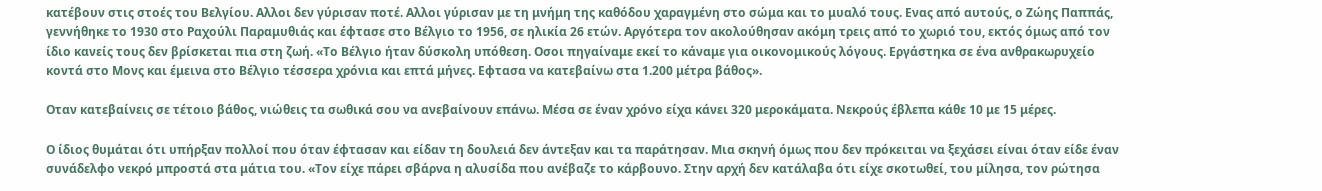κατέβουν στις στοές του Βελγίου. Αλλοι δεν γύρισαν ποτέ. Αλλοι γύρισαν με τη μνήμη της καθόδου χαραγμένη στο σώμα και το μυαλό τους. Ενας από αυτούς, ο Ζώης Παππάς, γεννήθηκε το 1930 στο Ραχούλι Παραμυθιάς και έφτασε στο Βέλγιο το 1956, σε ηλικία 26 ετών. Αργότερα τον ακολούθησαν ακόμη τρεις από το χωριό του, εκτός όμως από τον ίδιο κανείς τους δεν βρίσκεται πια στη ζωή. «Το Βέλγιο ήταν δύσκολη υπόθεση. Οσοι πηγαίναμε εκεί το κάναμε για οικονομικούς λόγους. Εργάστηκα σε ένα ανθρακωρυχείο κοντά στο Μονς και έμεινα στο Βέλγιο τέσσερα χρόνια και επτά μήνες. Εφτασα να κατεβαίνω στα 1.200 μέτρα βάθος».

Οταν κατεβαίνεις σε τέτοιο βάθος, νιώθεις τα σωθικά σου να ανεβαίνουν επάνω. Μέσα σε έναν χρόνο είχα κάνει 320 μεροκάματα. Νεκρούς έβλεπα κάθε 10 με 15 μέρες.

Ο ίδιος θυμάται ότι υπήρξαν πολλοί που όταν έφτασαν και είδαν τη δουλειά δεν άντεξαν και τα παράτησαν. Μια σκηνή όμως που δεν πρόκειται να ξεχάσει είναι όταν είδε έναν συνάδελφο νεκρό μπροστά στα μάτια του. «Τον είχε πάρει σβάρνα η αλυσίδα που ανέβαζε το κάρβουνο. Στην αρχή δεν κατάλαβα ότι είχε σκοτωθεί, του μίλησα, τον ρώτησα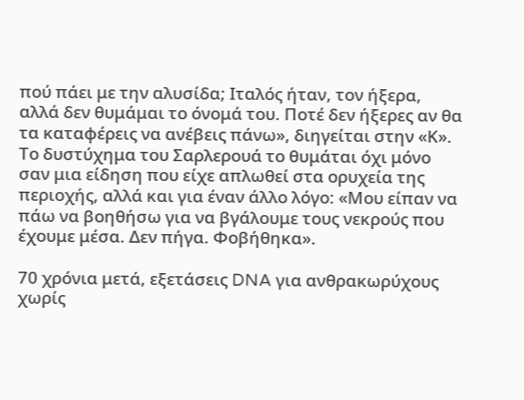πού πάει με την αλυσίδα; Ιταλός ήταν, τον ήξερα, αλλά δεν θυμάμαι το όνομά του. Ποτέ δεν ήξερες αν θα τα καταφέρεις να ανέβεις πάνω», διηγείται στην «Κ». Το δυστύχημα του Σαρλερουά το θυμάται όχι μόνο σαν μια είδηση που είχε απλωθεί στα ορυχεία της περιοχής, αλλά και για έναν άλλο λόγο: «Μου είπαν να πάω να βοηθήσω για να βγάλουμε τους νεκρούς που έχουμε μέσα. Δεν πήγα. Φοβήθηκα».

70 χρόνια μετά, εξετάσεις DNA για ανθρακωρύχους χωρίς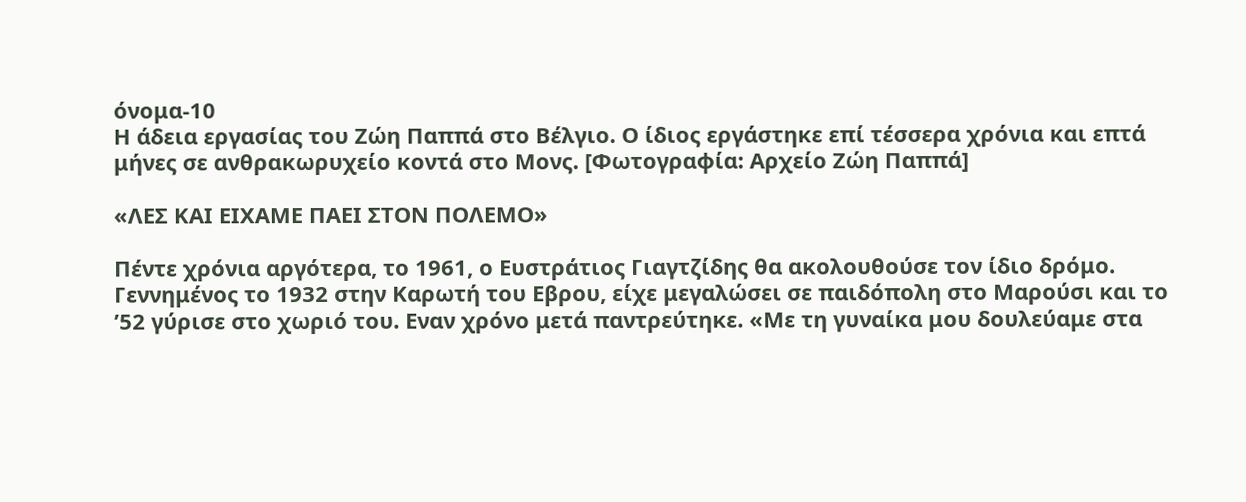όνομα-10
Η άδεια εργασίας του Ζώη Παππά στο Βέλγιο. Ο ίδιος εργάστηκε επί τέσσερα χρόνια και επτά μήνες σε ανθρακωρυχείο κοντά στο Μονς. [Φωτογραφία: Αρχείο Ζώη Παππά]

«ΛΕΣ ΚΑΙ ΕΙΧΑΜΕ ΠΑΕΙ ΣΤΟΝ ΠΟΛΕΜΟ»

Πέντε χρόνια αργότερα, το 1961, ο Ευστράτιος Γιαγτζίδης θα ακολουθούσε τον ίδιο δρόμο. Γεννημένος το 1932 στην Καρωτή του Εβρου, είχε μεγαλώσει σε παιδόπολη στο Μαρούσι και το ’52 γύρισε στο χωριό του. Εναν χρόνο μετά παντρεύτηκε. «Με τη γυναίκα μου δουλεύαμε στα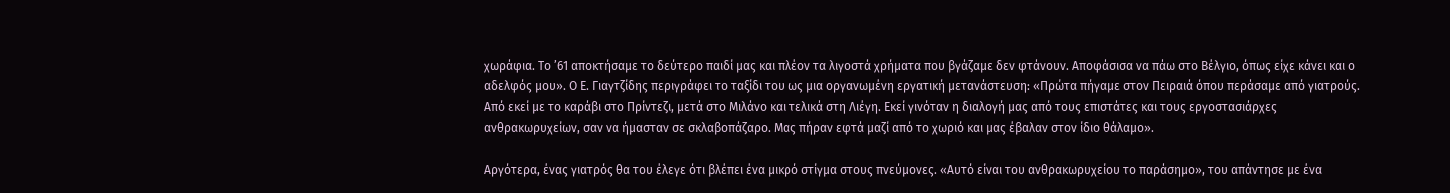χωράφια. Το ’61 αποκτήσαμε το δεύτερο παιδί μας και πλέον τα λιγοστά χρήματα που βγάζαμε δεν φτάνουν. Αποφάσισα να πάω στο Βέλγιο, όπως είχε κάνει και ο αδελφός μου». Ο Ε. Γιαγτζίδης περιγράφει το ταξίδι του ως μια οργανωμένη εργατική μετανάστευση: «Πρώτα πήγαμε στον Πειραιά όπου περάσαμε από γιατρούς. Από εκεί με το καράβι στο Πρίντεζι, μετά στο Μιλάνο και τελικά στη Λιέγη. Εκεί γινόταν η διαλογή μας από τους επιστάτες και τους εργοστασιάρχες ανθρακωρυχείων, σαν να ήμασταν σε σκλαβοπάζαρο. Μας πήραν εφτά μαζί από το χωριό και μας έβαλαν στον ίδιο θάλαμο».

Αργότερα, ένας γιατρός θα του έλεγε ότι βλέπει ένα μικρό στίγμα στους πνεύμονες. «Αυτό είναι του ανθρακωρυχείου το παράσημο», του απάντησε με ένα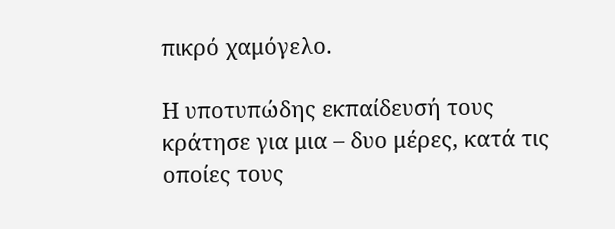πικρό χαμόγελο.

Η υποτυπώδης εκπαίδευσή τους κράτησε για μια – δυο μέρες, κατά τις οποίες τους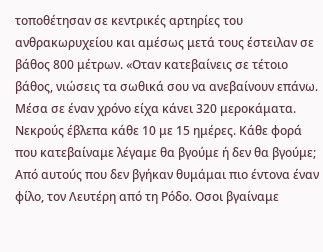τοποθέτησαν σε κεντρικές αρτηρίες του ανθρακωρυχείου και αμέσως μετά τους έστειλαν σε βάθος 800 μέτρων. «Οταν κατεβαίνεις σε τέτοιο βάθος, νιώσεις τα σωθικά σου να ανεβαίνουν επάνω. Μέσα σε έναν χρόνο είχα κάνει 320 μεροκάματα. Νεκρούς έβλεπα κάθε 10 με 15 ημέρες. Κάθε φορά που κατεβαίναμε λέγαμε θα βγούμε ή δεν θα βγούμε; Από αυτούς που δεν βγήκαν θυμάμαι πιο έντονα έναν φίλο, τον Λευτέρη από τη Ρόδο. Οσοι βγαίναμε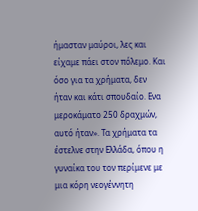ήμασταν μαύροι, λες και είχαμε πάει στον πόλεμο. Και όσο για τα χρήματα, δεν ήταν και κάτι σπουδαίο. Ενα μεροκάματο 250 δραχμών, αυτό ήταν». Τα χρήματα τα έστελνε στην Ελλάδα, όπου η γυναίκα του τον περίμενε με μια κόρη νεογέννητη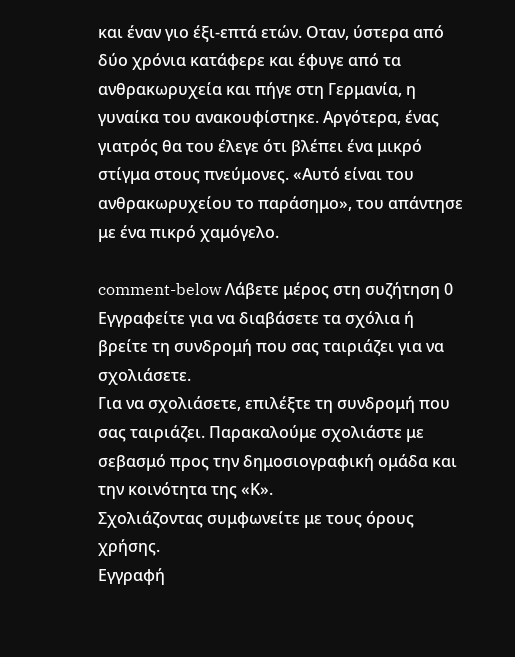και έναν γιο έξι-επτά ετών. Οταν, ύστερα από δύο χρόνια κατάφερε και έφυγε από τα ανθρακωρυχεία και πήγε στη Γερμανία, η γυναίκα του ανακουφίστηκε. Αργότερα, ένας γιατρός θα του έλεγε ότι βλέπει ένα μικρό στίγμα στους πνεύμονες. «Αυτό είναι του ανθρακωρυχείου το παράσημο», του απάντησε με ένα πικρό χαμόγελο.

comment-below Λάβετε μέρος στη συζήτηση 0 Εγγραφείτε για να διαβάσετε τα σχόλια ή
βρείτε τη συνδρομή που σας ταιριάζει για να σχολιάσετε.
Για να σχολιάσετε, επιλέξτε τη συνδρομή που σας ταιριάζει. Παρακαλούμε σχολιάστε με σεβασμό προς την δημοσιογραφική ομάδα και την κοινότητα της «Κ».
Σχολιάζοντας συμφωνείτε με τους όρους χρήσης.
Εγγραφή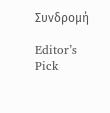Συνδρομή

Editor’s Pick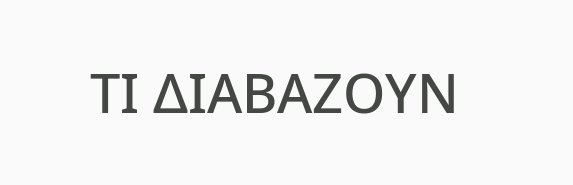ΤΙ ΔΙΑΒΑΖΟΥΝ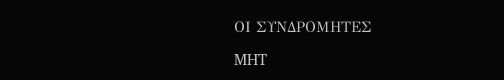ΟΙ ΣΥΝΔΡΟΜΗΤΕΣ

MHT